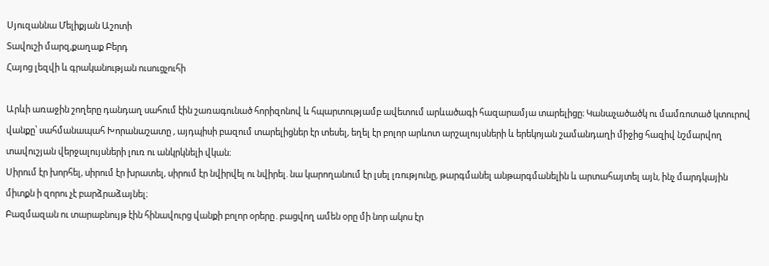Սյուզաննա Մելիքյան Աշոտի
Տավուշի մարզ,քաղաք Բերդ
Հայոց լեզվի և գրականության ուսուցչուհի

Արևի առաջին շողերը դանդաղ սահում էին շառագունած հորիզոնով և հպարտությամբ ավետում արևածագի հազարամյա տարելիցը։ Կանաչածածկ ու մամռոտած կտուրով վանքը՝ սահմանապահ Խորանաշատը , այդպիսի բազում տարելիցներ էր տեսել, եղել էր բոլոր արևոտ արշալույսների և երեկոյան շամանդաղի միջից հազիվ նշմարվող տավուշյան վերջալույսների լուռ ու անկրկնելի վկան։
Սիրում էր խորհել, սիրում էր խրատել, սիրում էր նվիրվել ու նվիրել. նա կարողանում էր լսել լռությունը, թարգմանել անթարգմանելին և արտահայտել այն, ինչ մարդկային միտքն ի զորու չէ բարձրաձայնել։
Բազմազան ու տարաբնույթ էին հինավուրց վանքի բոլոր օրերը․բացվող ամեն օրը մի նոր ակոս էր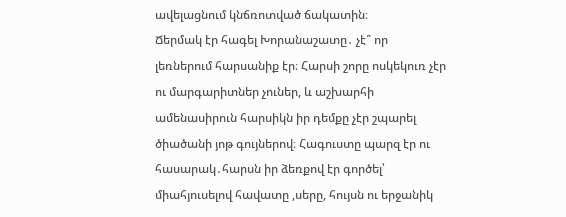ավելացնում կնճռոտված ճակատին։
Ճերմակ էր հագել Խորանաշատը․ չէ՞ որ լեռներում հարսանիք էր։ Հարսի շորը ոսկեկուռ չէր ու մարգարիտներ չուներ, և աշխարհի ամենասիրուն հարսիկն իր դեմքը չէր շպարել ծիածանի յոթ գույներով։ Հագուստը պարզ էր ու հասարակ․հարսն իր ձեռքով էր գործել՝ միահյուսելով հավատը ,սերը, հույսն ու երջանիկ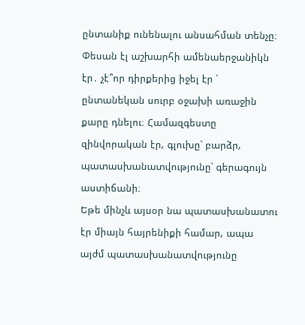ընտանիք ունենալու անսահման տենչը։ Փեսան էլ աշխարհի ամենաերջանիկն էր․ չէ՞որ դիրքերից իջել էր ՝ ընտանեկան սուրբ օջախի առաջին քարը դնելու։ Համազգեստը զինվորական էր, գլուխը՝ բարձր, պատասխանատվությունը՝ գերագույն աստիճանի։
Եթե մինչև այսօր նա պատասխանատու էր միայն հայրենիքի համար, ապա այժմ պատասխանատվությունը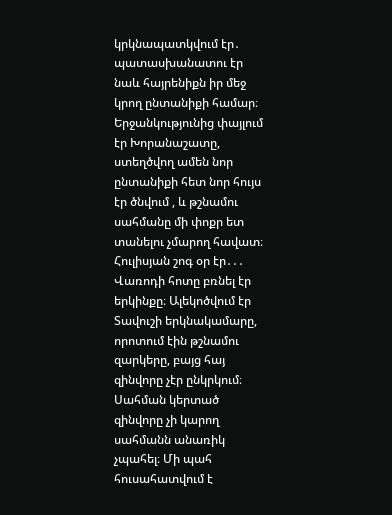կրկնապատկվում էր․ պատասխանատու էր նաև հայրենիքն իր մեջ կրող ընտանիքի համար։ Երջանկությունից փայլում էր Խորանաշատը, ստեղծվող ամեն նոր ընտանիքի հետ նոր հույս էր ծնվում , և թշնամու սահմանը մի փոքր ետ տանելու չմարող հավատ։
Հուլիսյան շոգ օր էր․․․
Վառոդի հոտը բռնել էր երկինքը։ Ալեկոծվում էր Տավուշի երկնակամարը, որոտում էին թշնամու զարկերը, բայց հայ զինվորը չէր ընկրկում։ Սահման կերտած զինվորը չի կարող սահմանն անառիկ չպահել։ Մի պահ հուսահատվում է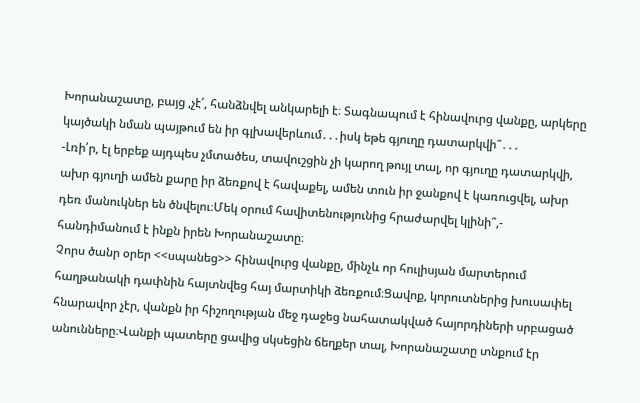Խորանաշատը, բայց ,չէ՛, հանձնվել անկարելի է։ Տագնապում է հինավուրց վանքը, արկերը կայծակի նման պայթում են իր գլխավերևում․․․իսկ եթե գյուղը դատարկվի՞․․․
-Լռի՛ր, էլ երբեք այդպես չմտածես, տավուշցին չի կարող թույլ տալ, որ գյուղը դատարկվի, ախր գյուղի ամեն քարը իր ձեռքով է հավաքել, ամեն տուն իր ջանքով է կառուցվել, ախր դեռ մանուկներ են ծնվելու։Մեկ օրում հավիտենությունից հրաժարվել կլինի՞,- հանդիմանում է ինքն իրեն Խորանաշատը։
Չորս ծանր օրեր <<սպանեց>> հինավուրց վանքը, մինչև որ հուլիսյան մարտերում հաղթանակի դափնին հայտնվեց հայ մարտիկի ձեռքում։Ցավոք, կորուտներից խուսափել հնարավոր չէր, վանքն իր հիշողության մեջ դաջեց նահատակված հայորդիների սրբացած անունները։Վանքի պատերը ցավից սկսեցին ճեղքեր տալ, Խորանաշատը տնքում էր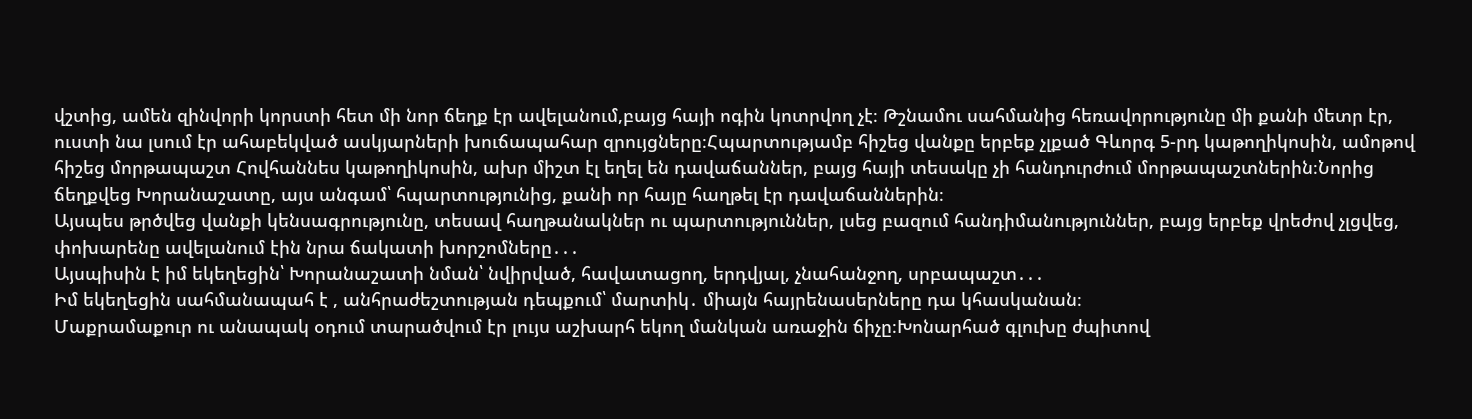վշտից, ամեն զինվորի կորստի հետ մի նոր ճեղք էր ավելանում,բայց հայի ոգին կոտրվող չէ։ Թշնամու սահմանից հեռավորությունը մի քանի մետր էր, ուստի նա լսում էր ահաբեկված ասկյարների խուճապահար զրույցները։Հպարտությամբ հիշեց վանքը երբեք չլքած Գևորգ 5-րդ կաթողիկոսին, ամոթով հիշեց մորթապաշտ Հովհաննես կաթողիկոսին, ախր միշտ էլ եղել են դավաճաններ, բայց հայի տեսակը չի հանդուրժում մորթապաշտներին։Նորից ճեղքվեց Խորանաշատը, այս անգամ՝ հպարտությունից, քանի որ հայը հաղթել էր դավաճաններին։
Այսպես թրծվեց վանքի կենսագրությունը, տեսավ հաղթանակներ ու պարտություններ, լսեց բազում հանդիմանություններ, բայց երբեք վրեժով չլցվեց, փոխարենը ավելանում էին նրա ճակատի խորշոմները․․․
Այսպիսին է իմ եկեղեցին՝ Խորանաշատի նման՝ նվիրված, հավատացող, երդվյալ, չնահանջող, սրբապաշտ․․․
Իմ եկեղեցին սահմանապահ է , անհրաժեշտության դեպքում՝ մարտիկ․ միայն հայրենասերները դա կհասկանան։
Մաքրամաքուր ու անապակ օդում տարածվում էր լույս աշխարհ եկող մանկան առաջին ճիչը։Խոնարհած գլուխը ժպիտով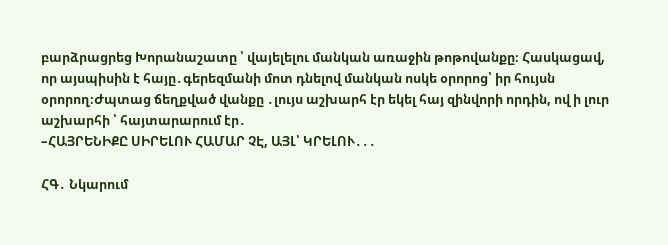բարձրացրեց Խորանաշատը ՝ վայելելու մանկան առաջին թոթովանքը։ Հասկացավ, որ այսպիսին է հայը․գերեզմանի մոտ դնելով մանկան ոսկե օրորոց՝ իր հույսն օրորող։Ժպտաց ճեղքված վանքը ․լույս աշխարհ էր եկել հայ զինվորի որդին, ով ի լուր աշխարհի ՝ հայտարարում էր․
–ՀԱՅՐԵՆԻՔԸ ՍԻՐԵԼՈՒ ՀԱՄԱՐ ՉԷ, ԱՅԼ՝ ԿՐԵԼՈՒ․․․

ՀԳ․ Նկարում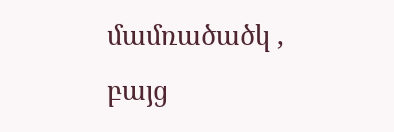մամռածածկ , բայց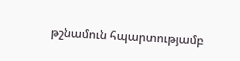թշնամուն հպարտությամբ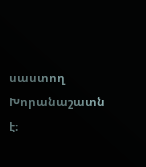սաստող Խորանաշատն է։